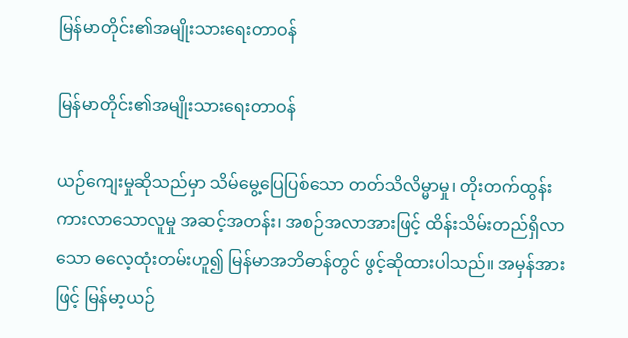မြန်မာတိုင်း၏အမျိုးသားရေးတာဝန်

မြန်မာတိုင်း၏အမျိုးသားရေးတာဝန်

ယဉ်ကျေးမှုဆိုသည်မှာ သိမ်မွေ့ပြေပြစ်သော တတ်သိလိမ္မာမှု၊ တိုးတက်ထွန်းကားလာသောလူမှု အဆင့်အတန်း၊ အစဉ်အလာအားဖြင့် ထိန်းသိမ်းတည်ရှိလာသော ဓလေ့ထုံးတမ်းဟူ၍ မြန်မာအဘိဓာန်တွင် ဖွင့်ဆိုထားပါသည်။ အမှန်အားဖြင့် မြန်မာ့ယဉ်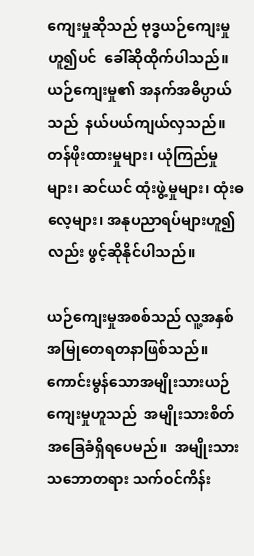ကျေးမှုဆိုသည် ဗုဒ္ဓယဉ်ကျေးမှုဟူ၍ပင်  ခေါ်ဆိုထိုက်ပါသည်။ ယဉ်ကျေးမှု၏ အနက်အဓိပ္ပာယ်သည်  နယ်ပယ်ကျယ်လှသည်။ တန်ဖိုးထားမှုများ၊ ယုံကြည်မှုများ၊ ဆင်ယင် ထုံးဖွဲ့မှုများ၊ ထုံးဓလေ့များ၊ အနုပညာရပ်များဟူ၍လည်း ဖွင့်ဆိုနိုင်ပါသည်။

ယဉ်ကျေးမှုအစစ်သည် လူ့အနှစ် အမြုတေရတနာဖြစ်သည်။ ကောင်းမွန်သောအမျိုးသားယဉ်ကျေးမှုဟူသည်  အမျိုးသားစိတ်အခြေခံရှိရပေမည်။  အမျိုးသားသဘောတရား သက်ဝင်ကိန်း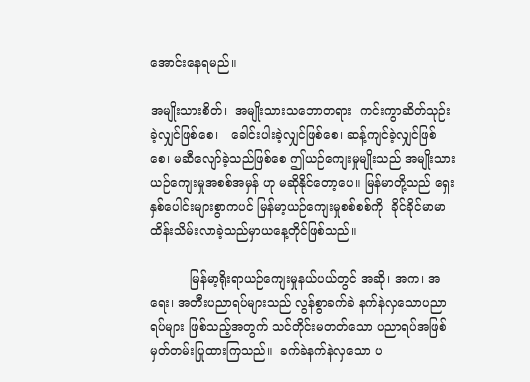အောင်းနေရမည်။

အမျိုးသားစိတ်၊  အမျိုးသားသဘောတရား  ကင်းကွာဆိတ်သုဉ်းခဲ့လျှင်ဖြစ်စေ၊   ခေါင်းပါးခဲ့လျှင်ဖြစ်စေ၊ ဆန့်ကျင်ခဲ့လျှင်ဖြစ်စေ၊ မဆီလျော်ခဲ့သည်ဖြစ်စေ ဤယဉ်ကျေးမှုမျိုးသည် အမျိုးသားယဉ်ကျေးမှုအစစ်အမှန် ဟု မဆိုနိုင်တော့ပေ။ မြန်မာတို့သည် ရှေးနှစ်ပေါင်းများစွာကပင် မြန်မာ့ယဉ်ကျေးမှုစစ်စစ်ကို  ခိုင်ခိုင်မာမာ ထိန်းသိမ်းလာခဲ့သည်မှာယနေ့တိုင်ဖြစ်သည်။

          မြန်မာ့ရိုးရာယဉ်ကျေးမှုနယ်ပယ်တွင် အဆို၊ အက၊ အရေး၊ အတီးပညာရပ်များသည် လွန်စွာခက်ခဲ နက်နဲလှသောပညာရပ်များ ဖြစ်သည့်အတွက် သင်တိုင်းမတတ်သော ပညာရပ်အဖြစ် မှတ်တမ်းပြုထားကြသည်။  ခက်ခဲနက်နဲလှသော ပ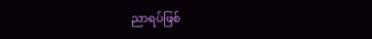ညာရပ်ဖြစ်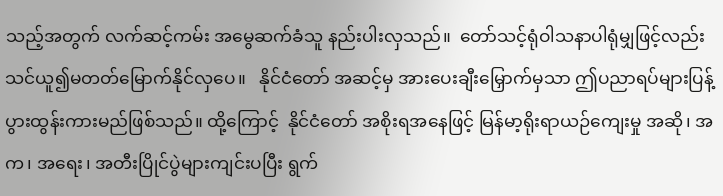သည့်အတွက် လက်ဆင့်ကမ်း အမွေဆက်ခံသူ နည်းပါးလှသည်။  တော်သင့်ရုံဝါသနာပါရုံမျှဖြင့်လည်း   သင်ယူ၍မတတ်မြောက်နိုင်လှပေ။   နိုင်ငံတော် အဆင့်မှ အားပေးချီးမြှောက်မှသာ ဤပညာရပ်များပြန့်ပွားထွန်းကားမည်ဖြစ်သည်။ ထို့ကြောင့်  နိုင်ငံတော် အစိုးရအနေဖြင့် မြန်မာ့ရိုးရာယဉ်ကျေးမှု အဆို၊ အက၊ အရေး၊ အတီးပြိုင်ပွဲများကျင်းပပြီး ရွက်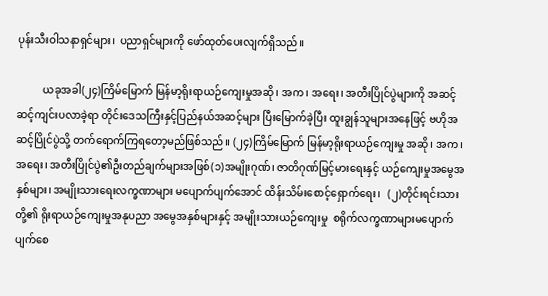ပုန်းသီးဝါသနာရှင်များ၊  ပညာရှင်များကို ဖော်ထုတ်ပေးလျက်ရှိသည်။

          ယခုအခါ(၂၄)ကြိမ်မြောက် မြန်မာ့ရိုးရာယဉ်ကျေးမှုအဆို၊ အက၊ အရေး၊ အတီးပြိုင်ပွဲများကို အဆင့်ဆင့်ကျင်းပလာခဲ့ရာ တိုင်းဒေသကြီးနှင့်ပြည်နယ်အဆင့်များ ပြီးမြောက်ခဲ့ပြီး ထူးချွန်သူများအနေဖြင့် ဗဟိုအဆင့်ပြိုင်ပွဲသို့ တက်ရောက်ကြရတော့မည်ဖြစ်သည်။ (၂၄)ကြိမ်မြောက် မြန်မာ့ရိုးရာယဉ်ကျေးမှု အဆို၊ အက၊ အရေး၊ အတီးပြိုင်ပွဲ၏ဦးတည်ချက်များအဖြစ်(၁)အမျိုးဂုဏ်၊ ဇာတိဂုဏ်မြင့်မားရေးနှင့် ယဉ်ကျေးမှုအမွေအနှစ်များ၊ အမျိုးသားရေးလက္ခဏာများ မပျောက်ပျက်အောင် ထိန်းသိမ်းစောင့်ရှောက်ရေး၊   (၂)တိုင်းရင်းသားတို့၏ ရိုးရာယဉ်ကျေးမှုအနုပညာ အမွေအနှစ်များနှင့် အမျိုးသားယဉ်ကျေးမှု  စရိုက်လက္ခဏာများမပျောက်ပျက်စေ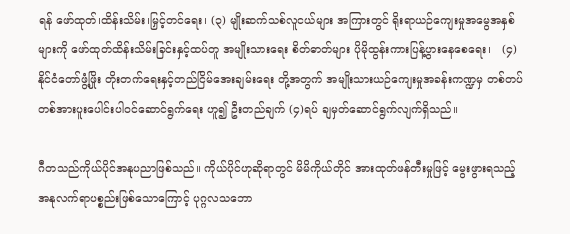ရန် ဖော်ထုတ်၊ထိန်းသိမ်း၊မြှင့်တင်ရေး၊ (၃) မျိုးဆက်သစ်လူငယ်များ အကြားတွင် ရိုးရာယဉ်ကျေးမှုအမွေအနှစ်များကို ဖော်ထုတ်ထိန်းသိမ်းခြင်းနှင့်ထပ်တူ အမျိုးသားရေး စိတ်ဓာတ်များ ပိုမိုထွန်းကားပြန့်ပွားနေစေရေး၊   (၄) နိုင်ငံတော်ဖွံ့ဖြိုး တိုးတက်ရေးနှင့်တည်ငြိမ်အေးချမ်းရေး တို့အတွက် အမျိုးသားယဉ်ကျေးမှုအခန်းကဏ္ဍမှ တစ်တပ်တစ်အားပူးပေါင်းပါဝင်ဆောင်ရွက်ရေး ဟူ၍ ဦးတည်ချက် (၄)ရပ် ချမှတ်ဆောင်ရွက်လျက်ရှိသည်။

ဂီတသည်ကိုယ်ပိုင်အနုပညာဖြစ်သည်။ ကိုယ်ပိုင်ဟုဆိုရာတွင် မိမိကိုယ်တိုင် အားထုတ်ဖန်တီးမှုဖြင့် မွေးဖွားရသည့် အနုလက်ရာပစ္စည်းဖြစ်သောကြောင့် ပုဂ္ဂလသဘော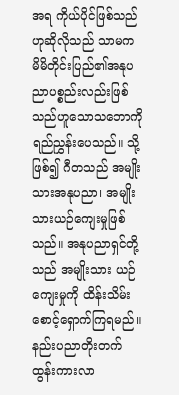အရ ကိုယ်ပိုင်ဖြစ်သည်ဟုဆိုလိုသည် သာမက မိမိတိုင်းပြည်၏အနုပညာပစ္စည်းလည်းဖြစ်သည်ဟူသောသဘောကို ရည်ညွှန်းပေသည်။ သို့ဖြစ်၍ ဂီတသည် အမျိုးသားအနုပညာ၊ အမျိုးသားယဉ်ကျေးမှုဖြစ်သည်။ အနုပညာရှင်တို့သည် အမျိုးသား ယဉ်ကျေးမှုကို ထိန်းသိမ်းစောင့်ရှောက်ကြရမည်။ နည်းပညာတိုးတက်ထွန်းကားလာ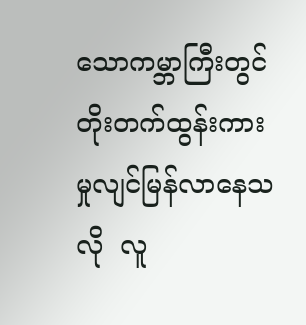သောကမ္ဘာကြီးတွင် တိုးတက်ထွန်းကားမှုလျင်မြန်လာနေသလို  လူ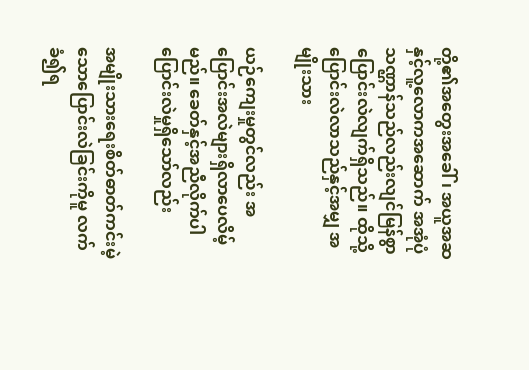တို့၏အတွေးအခေါ်၊ အယူအဆနှင့်လူ့လောကအဆောက် အအုံပုံသဏ္ဌာန်သည်လည်းလျင်မြန်စွာပြောင်းလဲလျက်ရှိသည်။ ထိုသို့ပြောင်းလဲလာသည်နှင့်အမျှ အမျိုးသား

ယဉ်ကျေးမှုတွင်လည်း အပြောင်းအလဲများရှိလာပေလိမ့်မည်။ ခေတ်နှင့်အညီလိုက်ပါပြောင်းလဲမှုရှိသော်လည်း

အမျိုးသားရေးစိတ်ဓာတ်ကင်းမဲ့သောပြောင်းလဲခြင်းကိုမူ လက်ခံ၍ရ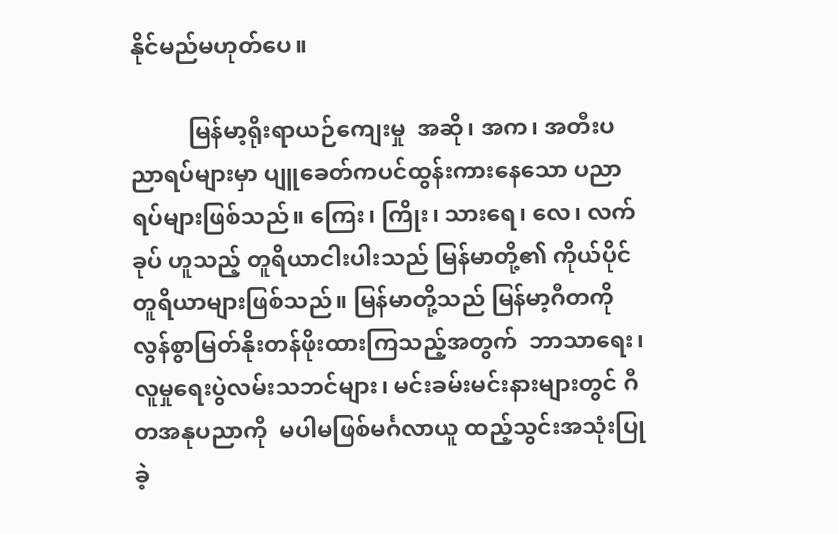နိုင်မည်မဟုတ်ပေ။

          မြန်မာ့ရိုးရာယဉ်ကျေးမှု  အဆို၊ အက၊ အတီးပညာရပ်များမှာ ပျူခေတ်ကပင်ထွန်းကားနေသော ပညာရပ်များဖြစ်သည်။ ကြေး၊ ကြိုး၊ သားရေ၊ လေ၊ လက်ခုပ် ဟူသည့် တူရိယာငါးပါးသည် မြန်မာတို့၏ ကိုယ်ပိုင်တူရိယာများဖြစ်သည်။ မြန်မာတို့သည် မြန်မာ့ဂီတကိုလွန်စွာမြတ်နိုးတန်ဖိုးထားကြသည့်အတွက်  ဘာသာရေး၊ လူမှုရေးပွဲလမ်းသဘင်များ၊ မင်းခမ်းမင်းနားများတွင် ဂီတအနုပညာကို  မပါမဖြစ်မင်္ဂလာယူ ထည့်သွင်းအသုံးပြုခဲ့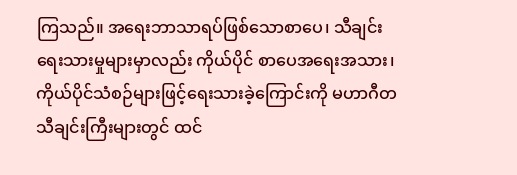ကြသည်။ အရေးဘာသာရပ်ဖြစ်သောစာပေ၊ သီချင်းရေးသားမှုများမှာလည်း ကိုယ်ပိုင် စာပေအရေးအသား၊ ကိုယ်ပိုင်သံစဉ်များဖြင့်ရေးသားခဲ့ကြောင်းကို မဟာဂီတသီချင်းကြီးများတွင် ထင်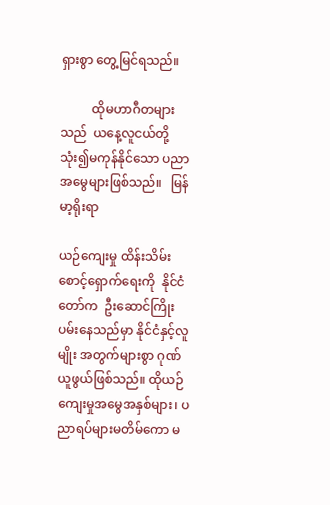ရှားစွာ တွေ့မြင်ရသည်။

          ထိုမဟာဂီတများသည်  ယနေ့လူငယ်တို့သုံး၍မကုန်နိုင်သော ပညာအမွေများဖြစ်သည်။   မြန်မာ့ရိုးရာ

ယဉ်ကျေးမှု ထိန်းသိမ်းစောင့်ရှောက်ရေးကို  နိုင်ငံတော်က  ဦးဆောင်ကြိုးပမ်းနေသည်မှာ နိုင်ငံနှင့်လူမျိုး အတွက်များစွာ ဂုဏ်ယူဖွယ်ဖြစ်သည်။ ထိုယဉ်ကျေးမှုအမွေအနှစ်များ၊ ပညာရပ်များမတိမ်ကော မ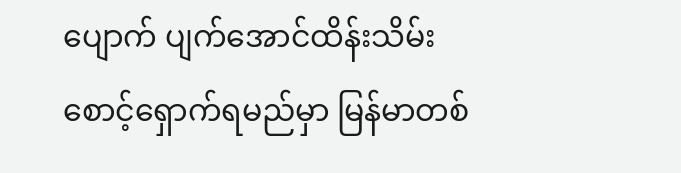ပျောက် ပျက်အောင်ထိန်းသိမ်းစောင့်ရှောက်ရမည်မှာ မြန်မာတစ်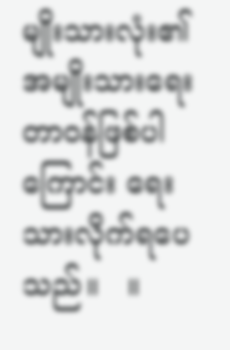မျိုးသားလုံး၏ အမျိုးသားရေး တာဝန်ဖြစ်ပါကြောင်း ရေးသားလိုက်ရပေသည်။   ။